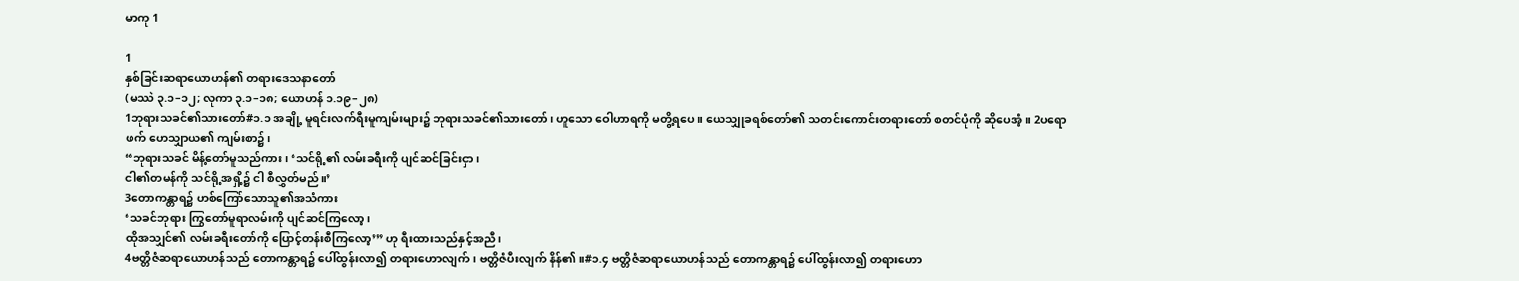မာကု 1

1
နှစ်ခြင်းဆရာယောဟန်၏ တရားဒေသနာတော်
(မဿဲ ၃.၁–၁၂; လုကာ ၃.၁–၁၈; ယောဟန် ၁.၁၉–၂၈)
1ဘုရားသခင်၏သားတော်#၁.၁ အချို့ မူရင်းလက်ရီးမူကျမ်းများ၌ ဘုရားသခင်၏သားတော်၊ ဟူသော ဝေါဟာရကို မတွိ့ရပေ။ ယေသျှုခရစ်တော်၏ သတင်းကောင်းတရားတော် စတင်ပုံကို ဆိုပေအံ့။ 2ပရောဖက် ဟေသျှာယ၏ ကျမ်းစာ၌၊
“ဘုရားသခင် မိန့်တော်မူသည်ကား၊ ‘သင်ရို့၏ လမ်းခရီးကို ပျင်ဆင်ခြင်းငှာ၊
ငါ၏တမန်ကို သင်ရို့အရှိ့၌ ငါ စီလွှတ်မည်။’
3တောကန္တာရ၌ ဟစ်ကြော်သောသူ၏အသံကား
‘သခင်ဘုရား ကြွတော်မူရာလမ်းကို ပျင်ဆင်ကြလော့၊
ထိုအသျှင်၏ လမ်းခရီးတော်ကို ပြောင့်တန်းစီကြလော့’” ဟု ရီးထားသည်နှင့်အညီ၊
4ဗတ္တိဇံဆရာယောဟန်သည် တောကန္တာရ၌ ပေါ်ထွန်းလာ၍ တရားဟောလျက်၊ ဗတ္တိဇံပီးလျက် နိန်၏။#၁.၄ ဗတ္တိဇံဆရာယောဟန်သည် တောကန္တာရ၌ ပေါ်ထွန်းလာ၍ တရားဟော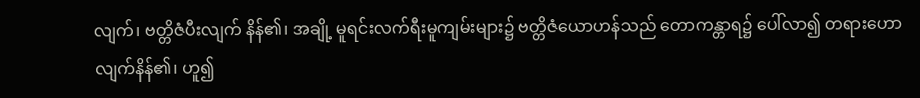လျက်၊ ဗတ္တိဇံပီးလျက် နိန်၏၊ အချို့ မူရင်းလက်ရီးမူကျမ်းများ၌ ဗတ္တိဇံယောဟန်သည် တောကန္တာရ၌ ပေါ်လာ၍ တရားဟောလျက်နိန်၏၊ ဟူ၍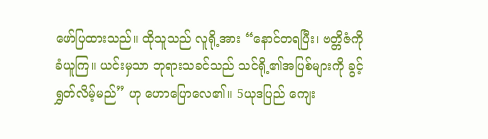ဖော်ပြထားသည်။ ထိုသူသည် လူရို့အား “နောင်တရပြီး၊ ဗတ္တိဇံကို ခံယူကြ။ ယင်းမှသာ ဘုရားသခင်သည် သင်ရို့၏အပြစ်များကို ခွင့်ရွှတ်လိမ့်မည်” ဟု ဟောပြောလေ၏။ 5ယုဒပြည် ကျေး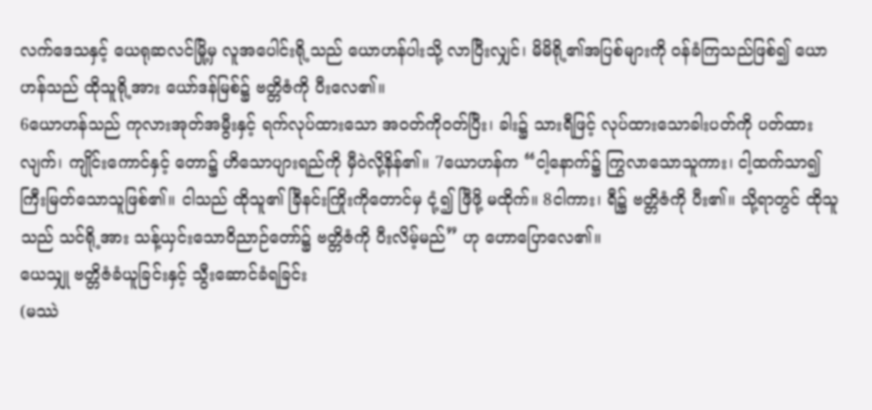လက်ဒေသနှင့် ယေရုဆလင်မြို့မှ လူအပေါင်းရို့သည် ယောဟန်ပါးသို့ လာပြီးလျှင်၊ မိမိရို့၏အပြစ်များကို ဝန်ခံကြသည်ဖြစ်၍ ယောဟန်သည် ထိုသူရို့အား ယော်ဒန်မြစ်၌ ဗတ္တိဇံကို ပီးလေ၏။
6ယောဟန်သည် ကုလားအုတ်အမွီးနှင့် ရက်လုပ်ထားသော အဝတ်ကိုဝတ်ပြီး၊ ခါး၌ သားရီဖြင့် လုပ်ထားသောခါးပတ်ကို ပတ်ထားလျက်၊ ကျိုင်းကောင်နှင့် တော၌ ဟိသောပျားရည်ကို မှီဝဲလို့နိန်၏။ 7ယောဟန်က “ငါ့နောက်၌ ကြွလာသောသူကား၊ ငါ့ထက်သာ၍ ကြီးမြတ်သောသူဖြစ်၏။ ငါသည် ထိုသူ၏ ခြီနင်းကြိုးကိုတောင်မှ ငုံ့၍ ဖြီဖို့ မထိုက်။ 8ငါကား၊ ရီ၌ ဗတ္တိဇံကို ပီး၏။ သို့ရာတွင် ထိုသူသည် သင်ရို့အား သန့်ယှင်းသောဝိညာဉ်တော်၌ ဗတ္တိဇံကို ပီးလိမ့်မည်” ဟု ဟောပြောလေ၏။
ယေသျှု ဗတ္တိဇံခံယူခြင်းနှင့် သွီးဆောင်ခံရခြင်း
(မဿဲ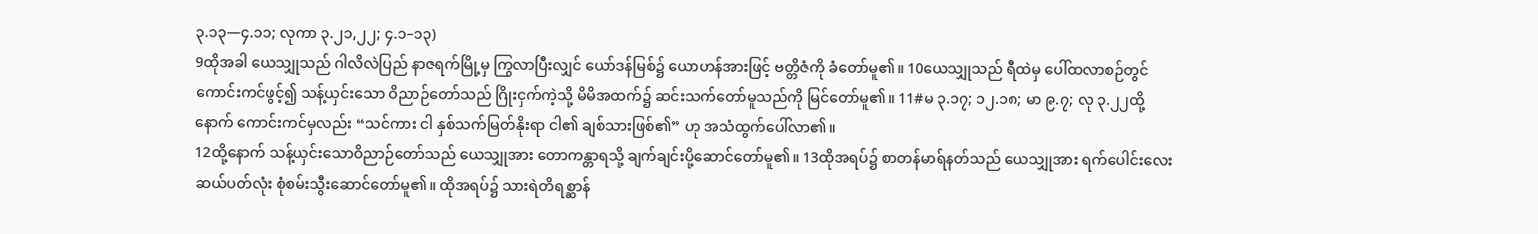၃.၁၃—၄.၁၁; လုကာ ၃.၂၁,၂၂; ၄.၁–၁၃)
9ထိုအခါ ယေသျှုသည် ဂါလိလဲပြည် နာဇရက်မြို့မှ ကြွလာပြီးလျှင် ယော်ဒန်မြစ်၌ ယောဟန်အားဖြင့် ဗတ္တိဇံကို ခံတော်မူ၏။ 10ယေသျှုသည် ရီထဲမှ ပေါ်ထလာစဉ်တွင် ကောင်းကင်ဖွင့်၍ သန့်ယှင်းသော ဝိညာဉ်တော်သည် ဂြိုးငှက်ကဲ့သို့ မိမိအထက်၌ ဆင်းသက်တော်မူသည်ကို မြင်တော်မူ၏။ 11#မ ၃.၁၇; ၁၂.၁၈; မာ ၉.၇; လု ၃.၂၂ထို့နောက် ကောင်းကင်မှလည်း “သင်ကား ငါ နှစ်သက်မြတ်နိုးရာ ငါ၏ ချစ်သားဖြစ်၏” ဟု အသံထွက်ပေါ်လာ၏။
12ထို့နောက် သန့်ယှင်းသောဝိညာဉ်တော်သည် ယေသျှုအား တောကန္တာရသို့ ချက်ချင်းပို့ဆောင်တော်မူ၏။ 13ထိုအရပ်၌ စာတန်မာရ်နတ်သည် ယေသျှုအား ရက်ပေါင်းလေးဆယ်ပတ်လုံး စုံစမ်းသွီးဆောင်တော်မူ၏။ ထိုအရပ်၌ သားရဲတိရစ္ဆာန်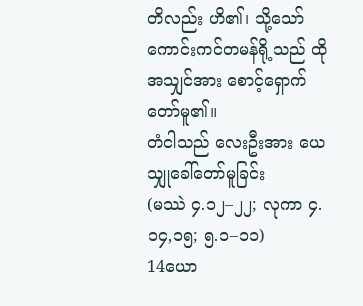တိလည်း ဟိ၏၊ သို့သော် ကောင်းကင်တမန်ရို့သည် ထိုအသျှင်အား စောင့်ရှောက်တော်မူ၏။
တံငါသည် လေးဦးအား ယေသျှုခေါ်တော်မူခြင်း
(မဿဲ ၄.၁၂–၂၂; လုကာ ၄.၁၄,၁၅; ၅.၁–၁၁)
14ယော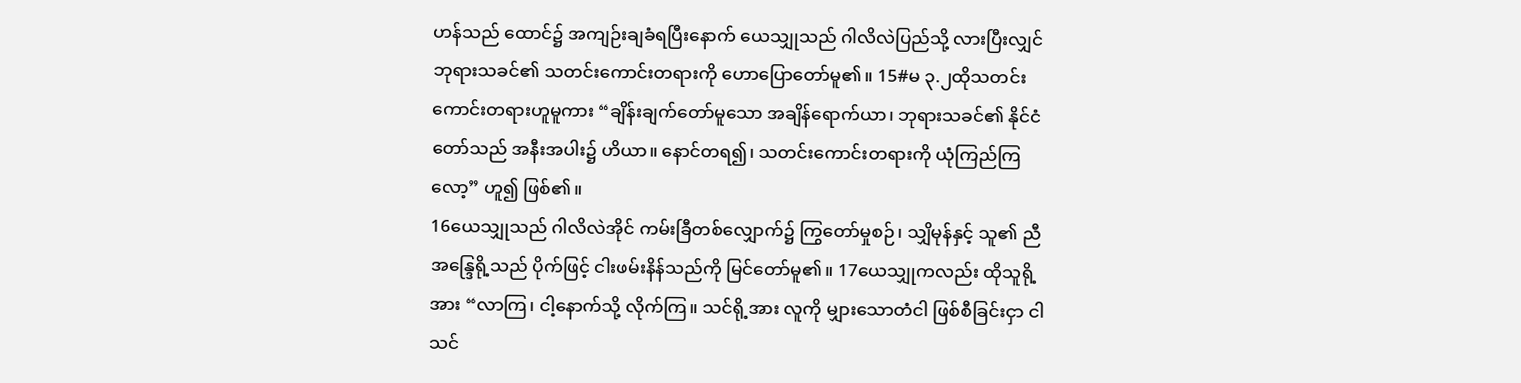ဟန်သည် ထောင်၌ အကျဉ်းချခံရပြီးနောက် ယေသျှုသည် ဂါလိလဲပြည်သို့ လားပြီးလျှင် ဘုရားသခင်၏ သတင်းကောင်းတရားကို ဟောပြောတော်မူ၏။ 15#မ ၃.၂ထိုသတင်းကောင်းတရားဟူမူကား “ချိန်းချက်တော်မူသော အချိန်ရောက်ယာ၊ ဘုရားသခင်၏ နိုင်ငံတော်သည် အနီးအပါး၌ ဟိယာ။ နောင်တရ၍၊ သတင်းကောင်းတရားကို ယုံကြည်ကြလော့” ဟူ၍ ဖြစ်၏။
16ယေသျှုသည် ဂါလိလဲအိုင် ကမ်းခြီတစ်လျှောက်၌ ကြွတော်မှုစဉ်၊ သျှိမုန်နှင့် သူ၏ ညီအန္ဒြေရို့သည် ပိုက်ဖြင့် ငါးဖမ်းနိန်သည်ကို မြင်တော်မူ၏။ 17ယေသျှုကလည်း ထိုသူရို့အား “လာကြ၊ ငါ့နောက်သို့ လိုက်ကြ။ သင်ရို့အား လူကို မျှားသောတံငါ ဖြစ်စီခြင်းငှာ ငါ သင်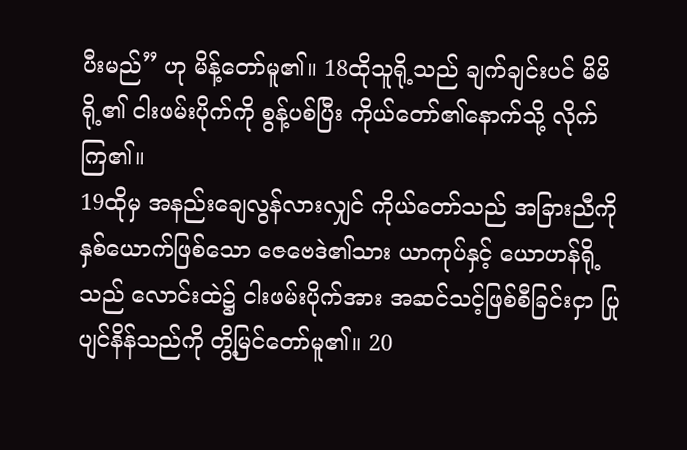ပီးမည်” ဟု မိန့်တော်မူ၏။ 18ထိုသူရို့သည် ချက်ချင်းပင် မိမိရို့၏ ငါးဖမ်းပိုက်ကို စွန့်ပစ်ပြီး ကိုယ်တော်၏နောက်သို့ လိုက်ကြ၏။
19ထိုမှ အနည်းချေလွန်လားလျှင် ကိုယ်တော်သည် အခြားညီကိုနှစ်ယောက်ဖြစ်သော ဇေဗေဒဲ၏သား ယာကုပ်နှင့် ယောဟန်ရို့သည် လောင်းထဲ၌ ငါးဖမ်းပိုက်အား အဆင်သင့်ဖြစ်စီခြင်းငှာ ပြုပျင်နိန်သည်ကို တွိ့မြင်တော်မူ၏။ 20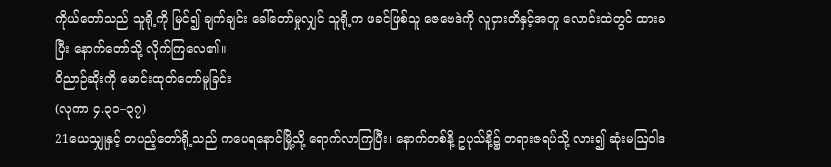ကိုယ်တော်သည် သူရို့ကို မြင်၍ ချက်ချင်း ခေါ်တော်မှုလျှင် သူရို့က ဖခင်ဖြစ်သူ ဇေဗေဒဲကို လူငှားတိနှင့်အတူ လောင်းထဲတွင် ထားခပြီး နောက်တော်သို့ လိုက်ကြလေ၏။
ဝိညာဉ်ဆိုးကို မောင်းထုတ်တော်မူခြင်း
(လုကာ ၄.၃၁–၃၇)
21ယေသျှုနှင့် တပည့်တော်ရို့သည် ကပေရနောင်မြို့သို့ ရောက်လာကြပြီး၊ နောက်တစ်နိ့ ဥပုသ်နိ့၌ တရားဇရပ်သို့ လား၍ ဆုံးမဩဝါဒ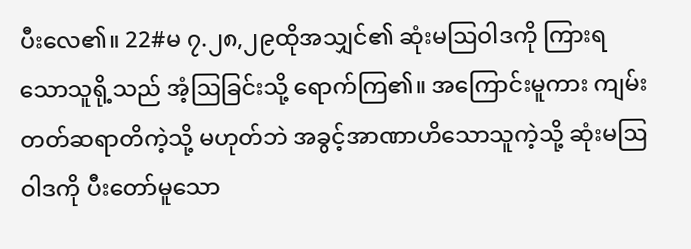ပီးလေ၏။ 22#မ ၇.၂၈,၂၉ထိုအသျှင်၏ ဆုံးမဩဝါဒကို ကြားရသောသူရို့သည် အံ့ဩခြင်းသို့ ရောက်ကြ၏။ အကြောင်းမူကား ကျမ်းတတ်ဆရာတိကဲ့သို့ မဟုတ်ဘဲ အခွင့်အာဏာဟိသောသူကဲ့သို့ ဆုံးမဩဝါဒကို ပီးတော်မူသော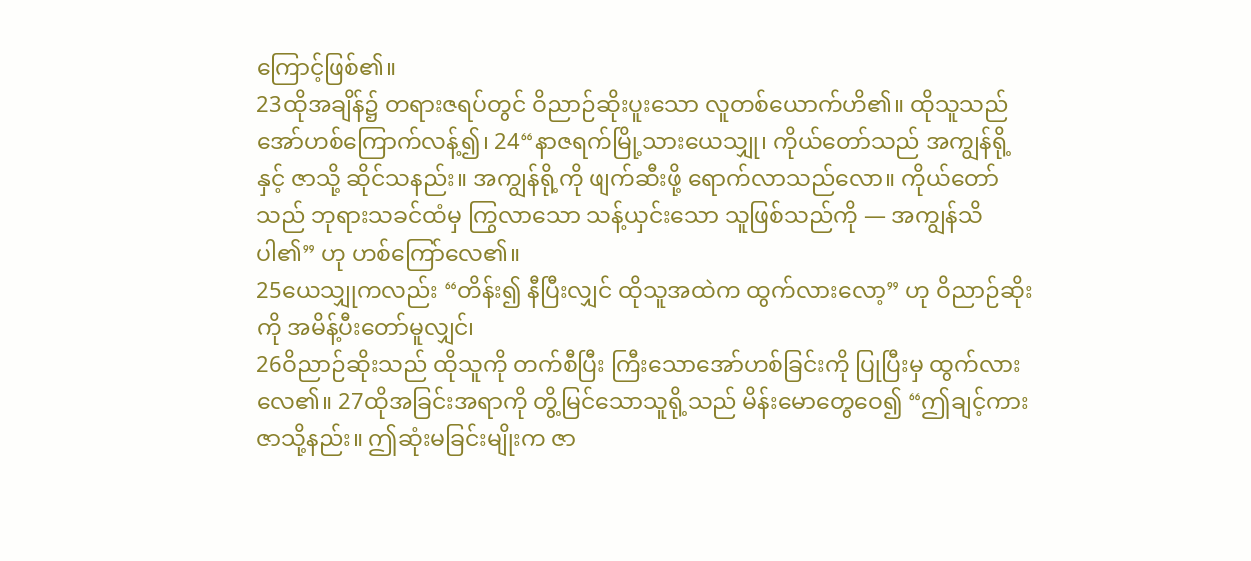ကြောင့်ဖြစ်၏။
23ထိုအချိန်၌ တရားဇရပ်တွင် ဝိညာဉ်ဆိုးပူးသော လူတစ်ယောက်ဟိ၏။ ထိုသူသည် အော်ဟစ်ကြောက်လန့်၍၊ 24“နာဇရက်မြို့သားယေသျှု၊ ကိုယ်တော်သည် အကျွန်ရို့နှင့် ဇာသို့ ဆိုင်သနည်း။ အကျွန်ရို့ကို ဖျက်ဆီးဖို့ ရောက်လာသည်လော။ ကိုယ်တော်သည် ဘုရားသခင်ထံမှ ကြွလာသော သန့်ယှင်းသော သူဖြစ်သည်ကို — အကျွန်သိပါ၏” ဟု ဟစ်ကြော်လေ၏။
25ယေသျှုကလည်း “တိန်း၍ နီပြီးလျှင် ထိုသူအထဲက ထွက်လားလော့” ဟု ဝိညာဉ်ဆိုးကို အမိန့်ပီးတော်မူလျှင်၊
26ဝိညာဉ်ဆိုးသည် ထိုသူကို တက်စီပြီး ကြီးသောအော်ဟစ်ခြင်းကို ပြုပြီးမှ ထွက်လားလေ၏။ 27ထိုအခြင်းအရာကို တွိ့မြင်သောသူရို့သည် မိန်းမောတွေဝေ၍ “ဤချင့်ကား ဇာသို့နည်း။ ဤဆုံးမခြင်းမျိုးက ဇာ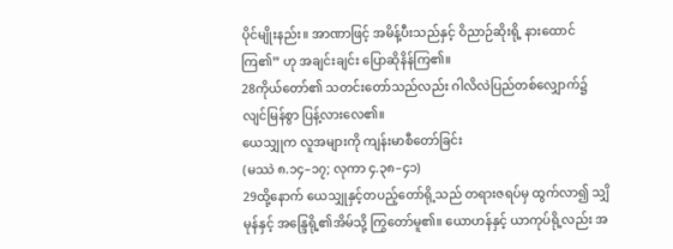ပိုင်မျိုးနည်း။ အာဏာဖြင့် အမိန့်ပီးသည်နှင့် ဝိညာဉ်ဆိုးရို့ နားထောင်ကြ၏” ဟု အချင်းချင်း ပြောဆိုနိန်ကြ၏။
28ကိုယ်တော်၏ သတင်းတော်သည်လည်း ဂါလိလဲပြည်တစ်လျှောက်၌ လျင်မြန်စွာ ပြန့်လားလေ၏။
ယေသျှုက လူအများကို ကျန်းမာစီတော်ခြင်း
(မဿဲ ၈.၁၄–၁၇; လုကာ ၄.၃၈–၄၁)
29ထို့နောက် ယေသျှုနှင့်တပည့်တော်ရို့သည် တရားဇရပ်မှ ထွက်လာ၍ သျှိမုန်နှင့် အန္ဒြေရို့၏အိမ်သို့ ကြွတော်မူ၏။ ယောဟန်နှင့် ယာကုပ်ရို့လည်း အ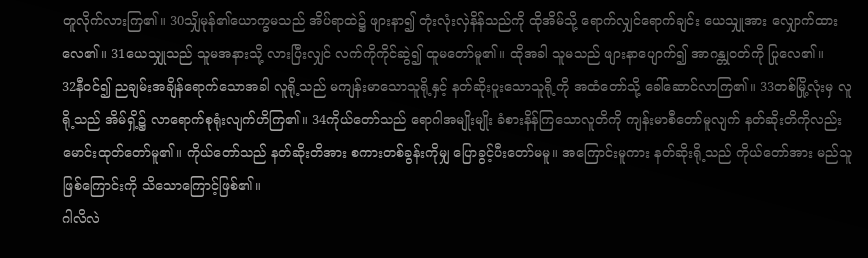တူလိုက်လားကြ၏။ 30သျှိမုန်၏ယောက္ခမသည် အိပ်ရာထဲ၌ ဖျားနာ၍ တုံးလုံးလှဲနိန်သည်ကို ထိုအိမ်သို့ ရောက်လျှင်ရောက်ချင်း ယေသျှုအား လျှောက်ထားလေ၏။ 31ယေသျှုသည် သူမအနားသို့ လားပြီးလျှင် လက်ကိုကိုင်ဆွဲ၍ ထူမတော်မူ၏။ ထိုအခါ သူမသည် ဖျားနာပျောက်၍ အာဂန္တုဝတ်ကို ပြုလေ၏။
32နီဝင်၍ ညချမ်းအချိန်ရောက်သောအခါ လူရို့သည် မကျန်းမာသောသူရို့နှင့် နတ်ဆိုးပူးသောသူရို့ကို အထံတော်သို့ ခေါ်ဆောင်လာကြ၏။ 33တစ်မြို့လုံးမှ လူရို့သည် အိမ်ရှိ့၌ လာရောက်စုရုံးလျက်ဟိကြ၏။ 34ကိုယ်တော်သည် ရောဂါအမျိုးမျိုး ခံစားနိန်ကြသောလူတိကို ကျန်းမာစီတော်မူလျက် နတ်ဆိုးတိကိုလည်း မောင်းထုတ်တော်မူ၏။ ကိုယ်တော်သည် နတ်ဆိုးတိအား စကားတစ်ခွန်းကိုမျှ ပြောခွင့်ပီးတော်မမူ။ အကြောင်းမူကား နတ်ဆိုးရို့သည် ကိုယ်တော်အား မည်သူဖြစ်ကြောင်းကို သိသောကြောင့်ဖြစ်၏။
ဂါလိလဲ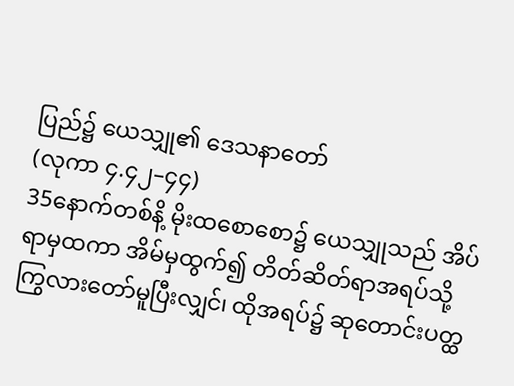ပြည်၌ ယေသျှု၏ ဒေသနာတော်
(လုကာ ၄.၄၂–၄၄)
35နောက်တစ်နိ့ မိုးထစောစော၌ ယေသျှုသည် အိပ်ရာမှထကာ အိမ်မှထွက်၍ တိတ်ဆိတ်ရာအရပ်သို့ ကြွလားတော်မူပြီးလျှင်၊ ထိုအရပ်၌ ဆုတောင်းပတ္ထ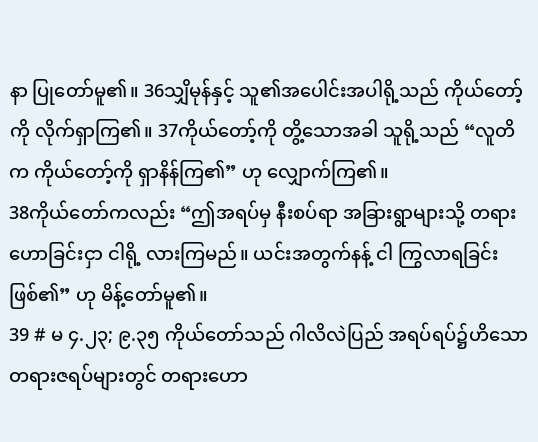နာ ပြုတော်မူ၏။ 36သျှိမုန်နှင့် သူ၏အပေါင်းအပါရို့သည် ကိုယ်တော့်ကို လိုက်ရှာကြ၏။ 37ကိုယ်တော့်ကို တွိ့သောအခါ သူရို့သည် “လူတိက ကိုယ်တော့်ကို ရှာနိန်ကြ၏” ဟု လျှောက်ကြ၏။
38ကိုယ်တော်ကလည်း “ဤအရပ်မှ နီးစပ်ရာ အခြားရွာများသို့ တရားဟောခြင်းငှာ ငါရို့ လားကြမည်။ ယင်းအတွက်နန့် ငါ ကြွလာရခြင်းဖြစ်၏” ဟု မိန့်တော်မူ၏။
39 # မ ၄.၂၃; ၉.၃၅ ကိုယ်တော်သည် ဂါလိလဲပြည် အရပ်ရပ်၌ဟိသော တရားဇရပ်များတွင် တရားဟော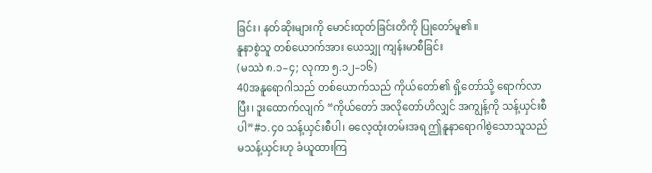ခြင်း၊ နတ်ဆိုးများကို မောင်းထုတ်ခြင်းတိကို ပြုတော်မူ၏။
နူနာစွဲသူ တစ်ယောက်အား ယေသျှု ကျန်းမာစီခြင်း
(မဿဲ ၈.၁–၄; လုကာ ၅.၁၂–၁၆)
40အနူရောဂါသည် တစ်ယောက်သည် ကိုယ်တော်၏ ရှိ့တော်သို့ ရောက်လာပြီး၊ ဒူးထောက်လျက် “ကိုယ်တော် အလိုတော်ဟိလျှင် အကျွန့်ကို သန့်ယှင်းစီပါ”#၁.၄၀ သန့်ယှင်းစီပါ၊ ဓလေ့ထုံးတမ်းအရ ဤနူနာရောဂါစွဲသောသူသည် မသန့်ယှင်းဟု ခံယူထားကြ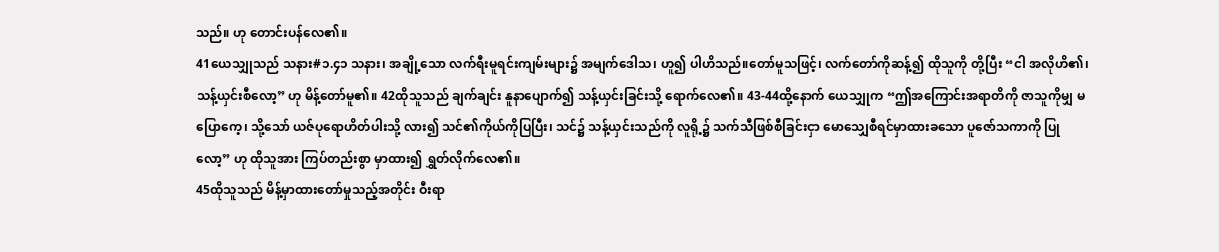သည်။ ဟု တောင်းပန်လေ၏။
41ယေသျှုသည် သနား#၁.၄၁ သနား၊ အချို့သော လက်ရီးမူရင်းကျမ်းများ၌ အမျက်ဒေါသ၊ ဟူ၍ ပါဟိသည်။တော်မူသဖြင့်၊ လက်တော်ကိုဆန့်၍ ထိုသူကို တို့ပြီး “ငါ အလိုဟိ၏၊ သန့်ယှင်းစီလော့” ဟု မိန့်တော်မူ၏။ 42ထိုသူသည် ချက်ချင်း နူနာပျောက်၍ သန့်ယှင်းခြင်းသို့ ရောက်လေ၏။ 43-44ထို့နောက် ယေသျှုက “ဤအကြောင်းအရာတိကို ဇာသူကိုမျှ မပြောကေ့၊ သို့သော် ယဇ်ပုရောဟိတ်ပါးသို့ လား၍ သင်၏ကိုယ်ကိုပြပြီး၊ သင်၌ သန့်ယှင်းသည်ကို လူရို့၌ သက်သီဖြစ်စီခြင်းငှာ မောသျှေစီရင်မှာထားခသော ပူဇော်သကာကို ပြုလော့” ဟု ထိုသူအား ကြပ်တည်းစွာ မှာထား၍ ရွှတ်လိုက်လေ၏။
45ထိုသူသည် မိန့်မှာထားတော်မှုသည့်အတိုင်း ဝီးရာ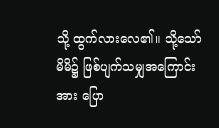သို့ ထွက်လားလေ၏။ သို့သော် မိမိ၌ ဖြစ်ပျက်သမျှအကြောင်းအား ပြော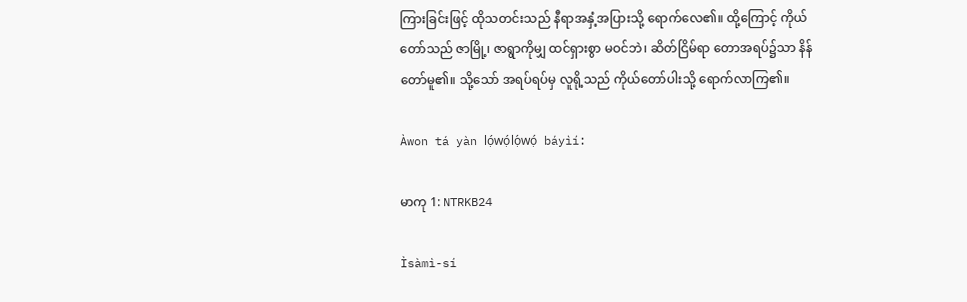ကြားခြင်းဖြင့် ထိုသတင်းသည် နီရာအနှံ့အပြားသို့ ရောက်လေ၏။ ထို့ကြောင့် ကိုယ်တော်သည် ဇာမြို့၊ ဇာရွာကိုမျှ ထင်ရှားစွာ မဝင်ဘဲ၊ ဆိတ်ငြိမ်ရာ တောအရပ်၌သာ နိန်တော်မူ၏။ သို့သော် အရပ်ရပ်မှ လူရို့သည် ကိုယ်တော်ပါးသို့ ရောက်လာကြ၏။

Àwon tá yàn lọ́wọ́lọ́wọ́ báyìí:

မာကု 1: NTRKB24

Ìsàmì-sí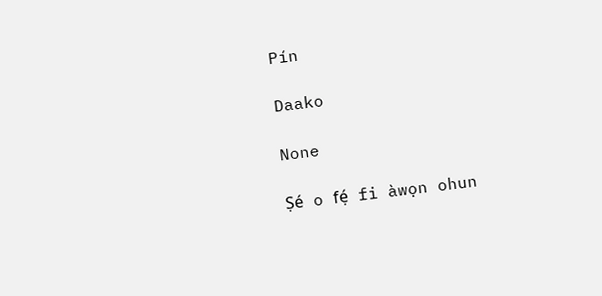Pín

Daako

None

Ṣé o fẹ́ fi àwọn ohun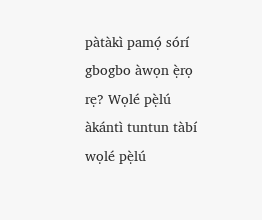pàtàkì pamọ́ sórí gbogbo àwọn ẹ̀rọ rẹ? Wọlé pẹ̀lú àkántì tuntun tàbí wọlé pẹ̀lú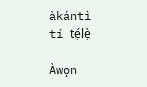àkántì tí tẹ́lẹ̀

Àwọn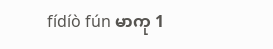fídíò fún မာကု 1